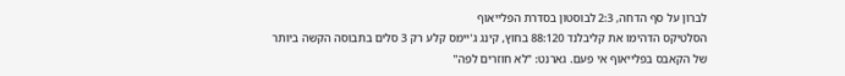לברון על סף הדחה, 2:3 לבוסטון בסדרת הפלייאוף
הסלטיקס הדהימו את קליבלנד 88:120 בחוץ, קינג ג'יימס קלע רק 3 סלים בתבוסה הקשה ביותר של הקאבס בפלייאוף אי פעם. גארנט: "לא חוזרים לפה"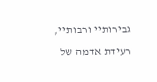גבירותיי ורבותיי, רעידת אדמה של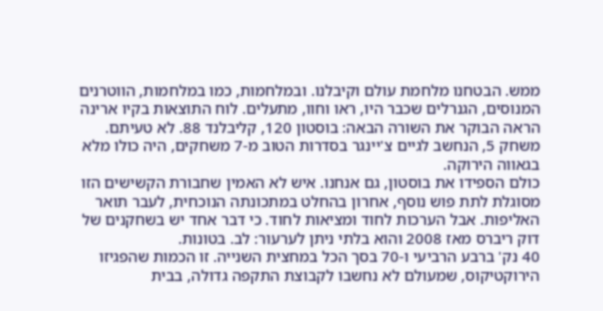ממש. הבטחנו מלחמת עולם וקיבלנו. ובמלחמות, כמו במלחמות, הווטרנים המנוסים, הגנרלים שכבר היו, ראו וחוו, מתעלים. לוח התוצאות בקיו ארינה הראה הבוקר את השורה הבאה: בוסטון 120, קליבלנד 88. לא טעיתם. משחק 5, הנחשב לגיים צ'יינגר בסדרות הטוב מ-7 משחקים, היה כולו מלא בגאווה הירוקה.
כולם הספידו את בוסטון, גם אנחנו. איש לא האמין שחבורת הקשישים הזו מסוגלת לתת פוש נוסף, אחרון בהחלט במתכונתה הנוכחית, לעבר תואר האליפות. אבל הערכות לחוד ומציאות לחוד. כי דבר אחד יש בשחקנים של דוק ריברס מאז 2008 והוא בלתי ניתן לערעור: לב. בטונות.
40 נק' ברבע הרביעי ו-70 בסך הכל במחצית השנייה. זו הכמות שהפגיזו הירוקטיקוס, שמעולם לא נחשבו לקבוצת התקפה גדולה, בבית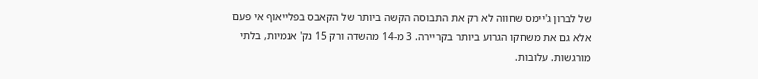של לברון ג'יימס שחווה לא רק את התבוסה הקשה ביותר של הקאבס בפלייאוף אי פעם אלא גם את משחקו הגרוע ביותר בקריירה. 3 מ-14 מהשדה ורק 15 נק' אנמיות, בלתי מורגשות. עלובות.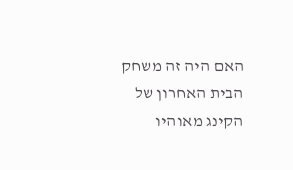האם היה זה משחק הבית האחרון של הקינג מאוהיו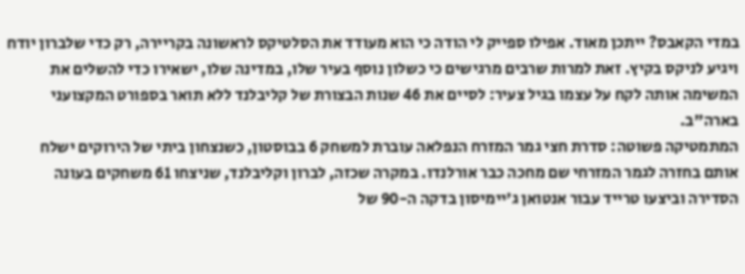במדי הקאבס? ייתכן מאוד. אפילו ספייק לי הודה כי הוא מעודד את הסלטיקס לראשונה בקריירה, רק כדי שלברון יודח ויגיע לניקס בקיץ. זאת למרות שרבים מרגישים כי כשלון נוסף בעיר שלו, במדינה שלו, ישאירו כדי להשלים את המשימה אותה לקח על עצמו בגיל צעיר: לסיים את 46 שנות הבצורת של קליבלנד ללא תואר בספורט המקצועני בארה"ב.
המתמטיקה פשוטה: סדרת חצי גמר המזרח הנפלאה עוברת למשחק 6 בבוסטון, כשנצחון ביתי של הירוקים ישלח אותם בחזרה לגמר המזרחי שם מחכה כבר אורלנדו. במקרה שכזה, לברון וקליבלנד, שניצחו 61 משחקים בעונה הסדירה וביצעו טרייד עבור אנטואן ג'יימיסון בדקה ה-90 של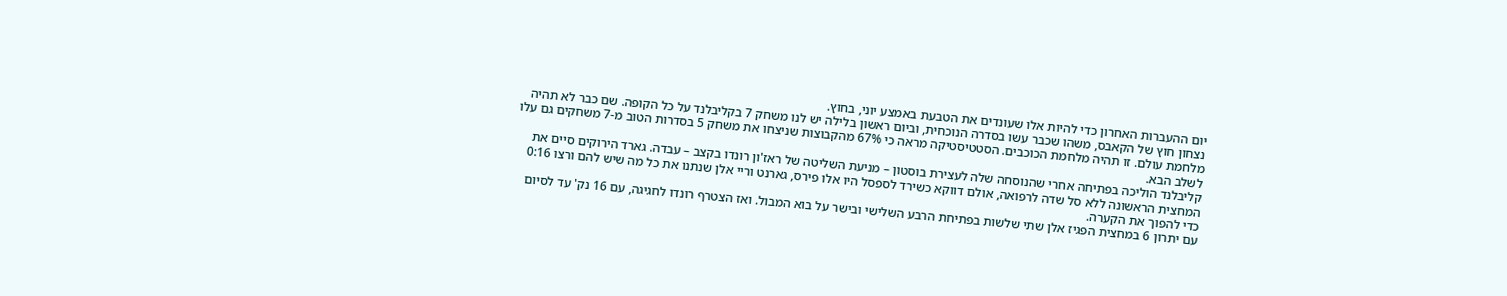יום ההעברות האחרון כדי להיות אלו שעונדים את הטבעת באמצע יוני, בחוץ.
נצחון חוץ של הקאבס, משהו שכבר עשו בסדרה הנוכחית, וביום ראשון בלילה יש לנו משחק 7 בקליבלנד על כל הקופה. שם כבר לא תהיה מלחמת עולם. זו תהיה מלחמת הכוכבים. הסטטיסטיקה מראה כי 67% מהקבוצות שניצחו את משחק 5 בסדרות הטוב מ-7 משחקים גם עלו לשלב הבא.
קליבלנד הוליכה בפתיחה אחרי שהנוסחה שלה לעצירת בוסטון – מניעת השליטה של ראז'ון רונדו בקצב – עבדה. גארד הירוקים סיים את המחצית הראשונה ללא סל שדה לרפואה, אולם דווקא כשירד לספסל היו אלו פירס, גארנט וריי אלן שנתנו את כל מה שיש להם ורצו 0:16 כדי להפוך את הקערה.
עם יתרון 6 במחצית הפגיז אלן שתי שלשות בפתיחת הרבע השלישי ובישר על בוא המבול. ואז הצטרף רונדו לחגיגה, עם 16 נק' עד לסיום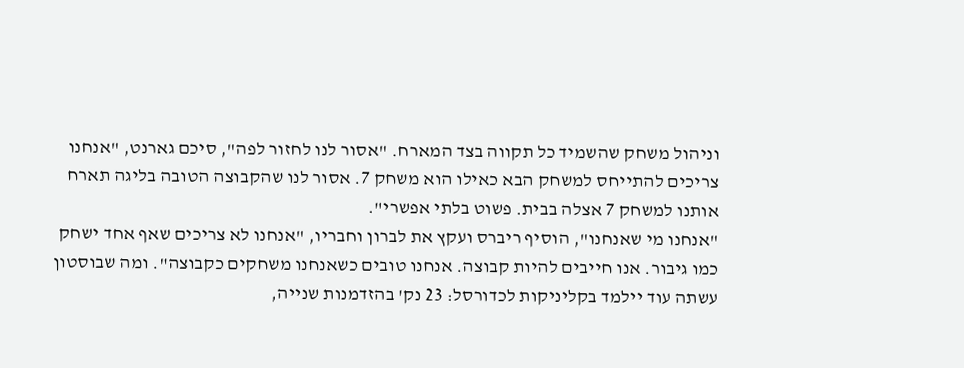וניהול משחק שהשמיד כל תקווה בצד המארח. "אסור לנו לחזור לפה", סיכם גארנט, "אנחנו צריכים להתייחס למשחק הבא כאילו הוא משחק 7. אסור לנו שהקבוצה הטובה בליגה תארח אותנו למשחק 7 אצלה בבית. פשוט בלתי אפשרי".
"אנחנו מי שאנחנו", הוסיף ריברס ועקץ את לברון וחבריו, "אנחנו לא צריכים שאף אחד ישחק כמו גיבור. אנו חייבים להיות קבוצה. אנחנו טובים כשאנחנו משחקים כקבוצה". ומה שבוסטון עשתה עוד יילמד בקליניקות לכדורסל: 23 נק' בהזדמנות שנייה,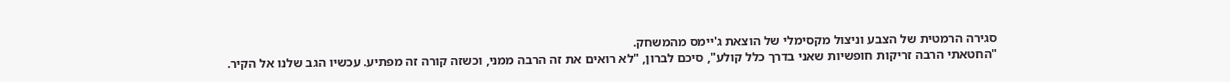סגירה הרמטית של הצבע וניצול מקסימלי של הוצאת ג'יימס מהמשחק.
"החטאתי הרבה זריקות חופשיות שאני בדרך כלל קולע", סיכם לברון, "לא רואים את זה הרבה ממני, וכשזה קורה זה מפתיע. עכשיו הגב שלנו אל הקיר.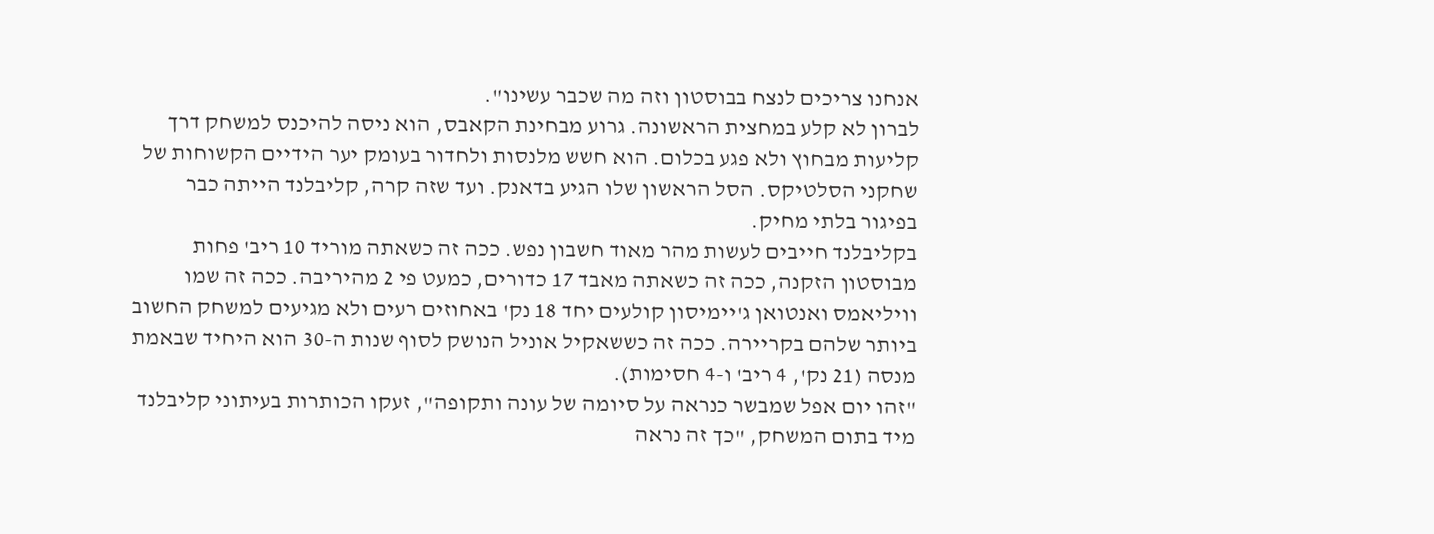אנחנו צריכים לנצח בבוסטון וזה מה שכבר עשינו".
לברון לא קלע במחצית הראשונה. גרוע מבחינת הקאבס, הוא ניסה להיכנס למשחק דרך קליעות מבחוץ ולא פגע בכלום. הוא חשש מלנסות ולחדור בעומק יער הידיים הקשוחות של שחקני הסלטיקס. הסל הראשון שלו הגיע בדאנק. ועד שזה קרה, קליבלנד הייתה כבר בפיגור בלתי מחיק.
בקליבלנד חייבים לעשות מהר מאוד חשבון נפש. ככה זה כשאתה מוריד 10 ריב' פחות מבוסטון הזקנה, ככה זה כשאתה מאבד 17 כדורים, כמעט פי 2 מהיריבה. ככה זה שמו וויליאמס ואנטואן ג'יימיסון קולעים יחד 18 נק' באחוזים רעים ולא מגיעים למשחק החשוב ביותר שלהם בקריירה. ככה זה כששאקיל אוניל הנושק לסוף שנות ה-30 הוא היחיד שבאמת מנסה (21 נק', 4 ריב' ו-4 חסימות).
"זהו יום אפל שמבשר כנראה על סיומה של עונה ותקופה", זעקו הכותרות בעיתוני קליבלנד מיד בתום המשחק, "כך זה נראה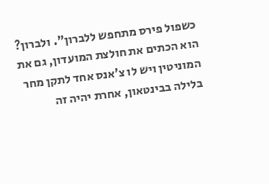כשפול פירס מתחפש ללברון". ולברון? הוא הכתים את חולצת המועדון, גם את המוניטין ויש לו צ'אנס אחד לתקן מחר בלילה בבינטאון, אחרת יהיה זה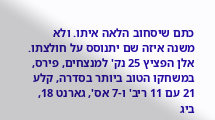כתם שיסחוב הלאה איתו. ולא משנה איזה שם יתנוסס על חולצתו.
אלן הפציץ 25 נק' למנצחים, פירס, במשחקו הטוב ביותר בסדרה, קלע 21 עם 11 ריב' ו-7 אס', גארנט 18, ביג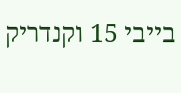בייבי 15 וקנדריק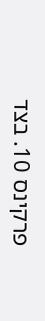פרקינס 10. בצד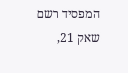המפסיד רשם שאק 21,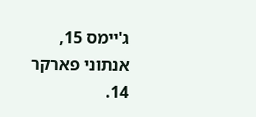ג'יימס 15, אנתוני פארקר 14.